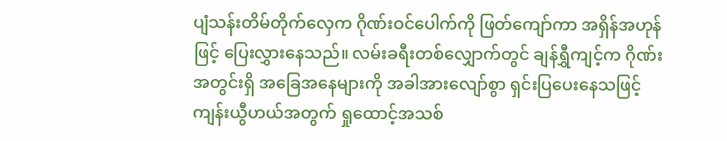ပျံသန်းတိမ်တိုက်လှေက ဂိုဏ်းဝင်ပေါက်ကို ဖြတ်ကျော်ကာ အရှိန်အဟုန်ဖြင့် ပြေးလွှားနေသည်။ လမ်းခရီးတစ်လျှောက်တွင် ချန်ရွှီကျင့်က ဂိုဏ်းအတွင်းရှိ အခြေအနေများကို အခါအားလျော်စွာ ရှင်းပြပေးနေသဖြင့် ကျန်းယွီဟယ်အတွက် ရှုထောင့်အသစ်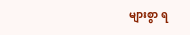များစွာ ရ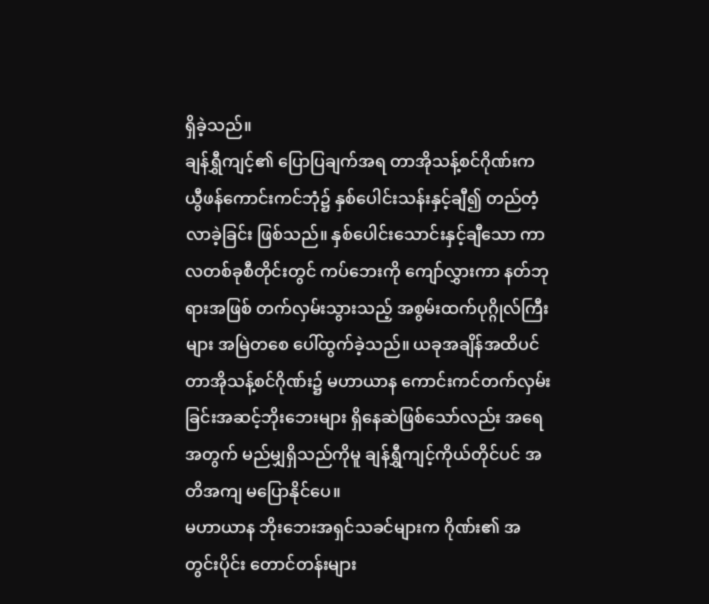ရှိခဲ့သည်။
ချန်ရွှီကျင့်၏ ပြောပြချက်အရ တာအိုသန့်စင်ဂိုဏ်းက ယွီဖန်ကောင်းကင်ဘုံ၌ နှစ်ပေါင်းသန်းနှင့်ချီ၍ တည်တံ့လာခဲ့ခြင်း ဖြစ်သည်။ နှစ်ပေါင်းသောင်းနှင့်ချီသော ကာလတစ်ခုစီတိုင်းတွင် ကပ်ဘေးကို ကျော်လွှားကာ နတ်ဘုရားအဖြစ် တက်လှမ်းသွားသည့် အစွမ်းထက်ပုဂ္ဂိုလ်ကြီးများ အမြဲတစေ ပေါ်ထွက်ခဲ့သည်။ ယခုအချိန်အထိပင် တာအိုသန့်စင်ဂိုဏ်း၌ မဟာယာန ကောင်းကင်တက်လှမ်းခြင်းအဆင့်ဘိုးဘေးများ ရှိနေဆဲဖြစ်သော်လည်း အရေအတွက် မည်မျှရှိသည်ကိုမူ ချန်ရွှီကျင့်ကိုယ်တိုင်ပင် အတိအကျ မပြောနိုင်ပေ။
မဟာယာန ဘိုးဘေးအရှင်သခင်များက ဂိုဏ်း၏ အတွင်းပိုင်း တောင်တန်းများ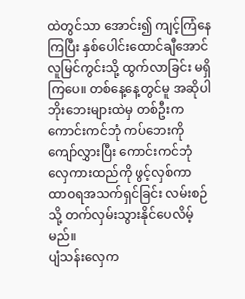ထဲတွင်သာ အောင်း၍ ကျင့်ကြံနေကြပြီး နှစ်ပေါင်းထောင်ချီအောင် လူမြင်ကွင်းသို့ ထွက်လာခြင်း မရှိကြပေ။ တစ်နေ့နေ့တွင်မူ အဆိုပါ ဘိုးဘေးများထဲမှ တစ်ဦးက ကောင်းကင်ဘုံ ကပ်ဘေးကို ကျော်လွှားပြီး ကောင်းကင်ဘုံလှေကားထည်ကို ဖွင့်လှစ်ကာ ထာဝရအသက်ရှင်ခြင်း လမ်းစဉ်သို့ တက်လှမ်းသွားနိုင်ပေလိမ့်မည်။
ပျံသန်းလှေက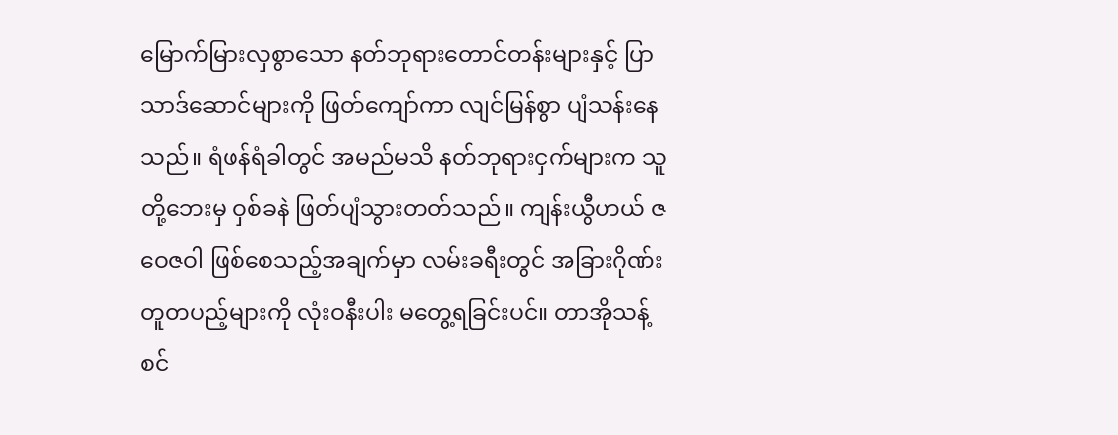မြောက်မြားလှစွာသော နတ်ဘုရားတောင်တန်းများနှင့် ပြာသာဒ်ဆောင်များကို ဖြတ်ကျော်ကာ လျင်မြန်စွာ ပျံသန်းနေသည်။ ရံဖန်ရံခါတွင် အမည်မသိ နတ်ဘုရားငှက်များက သူတို့ဘေးမှ ဝှစ်ခနဲ ဖြတ်ပျံသွားတတ်သည်။ ကျန်းယွီဟယ် ဇဝေဇဝါ ဖြစ်စေသည့်အချက်မှာ လမ်းခရီးတွင် အခြားဂိုဏ်းတူတပည့်များကို လုံးဝနီးပါး မတွေ့ရခြင်းပင်။ တာအိုသန့်စင်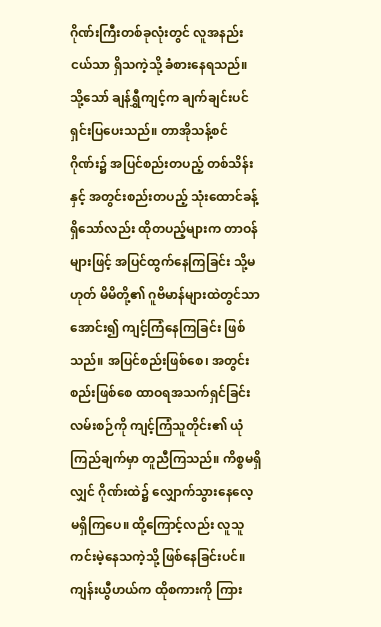ဂိုဏ်းကြီးတစ်ခုလုံးတွင် လူအနည်းငယ်သာ ရှိသကဲ့သို့ ခံစားနေရသည်။
သို့သော် ချန်ရွှီကျင့်က ချက်ချင်းပင် ရှင်းပြပေးသည်။ တာအိုသန့်စင်ဂိုဏ်း၌ အပြင်စည်းတပည့် တစ်သိန်းနှင့် အတွင်းစည်းတပည့် သုံးထောင်ခန့် ရှိသော်လည်း ထိုတပည့်များက တာဝန်များဖြင့် အပြင်ထွက်နေကြခြင်း သို့မဟုတ် မိမိတို့၏ ဂူဗိမာန်များထဲတွင်သာ အောင်း၍ ကျင့်ကြံနေကြခြင်း ဖြစ်သည်။ အပြင်စည်းဖြစ်စေ၊ အတွင်းစည်းဖြစ်စေ ထာဝရအသက်ရှင်ခြင်း လမ်းစဉ်ကို ကျင့်ကြံသူတိုင်း၏ ယုံကြည်ချက်မှာ တူညီကြသည်။ ကိစ္စမရှိလျှင် ဂိုဏ်းထဲ၌ လျှောက်သွားနေလေ့ မရှိကြပေ။ ထို့ကြောင့်လည်း လူသူကင်းမဲ့နေသကဲ့သို့ ဖြစ်နေခြင်းပင်။
ကျန်းယွီဟယ်က ထိုစကားကို ကြား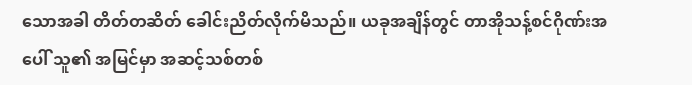သောအခါ တိတ်တဆိတ် ခေါင်းညိတ်လိုက်မိသည်။ ယခုအချိန်တွင် တာအိုသန့်စင်ဂိုဏ်းအပေါ် သူ၏ အမြင်မှာ အဆင့်သစ်တစ်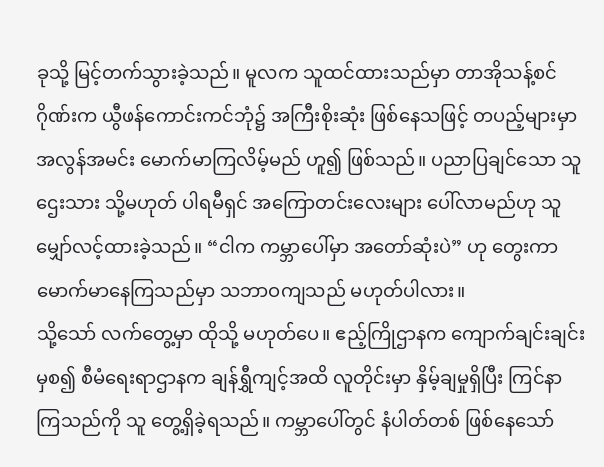ခုသို့ မြင့်တက်သွားခဲ့သည်။ မူလက သူထင်ထားသည်မှာ တာအိုသန့်စင်ဂိုဏ်းက ယွီဖန်ကောင်းကင်ဘုံ၌ အကြီးစိုးဆုံး ဖြစ်နေသဖြင့် တပည့်များမှာ အလွန်အမင်း မောက်မာကြလိမ့်မည် ဟူ၍ ဖြစ်သည်။ ပညာပြချင်သော သူဌေးသား သို့မဟုတ် ပါရမီရှင် အကြောတင်းလေးများ ပေါ်လာမည်ဟု သူ မျှော်လင့်ထားခဲ့သည်။ “ငါက ကမ္ဘာပေါ်မှာ အတော်ဆုံးပဲ” ဟု တွေးကာ မောက်မာနေကြသည်မှာ သဘာဝကျသည် မဟုတ်ပါလား။
သို့သော် လက်တွေ့မှာ ထိုသို့ မဟုတ်ပေ။ ဧည့်ကြိုဌာနက ကျောက်ချင်းချင်းမှစ၍ စီမံရေးရာဌာနက ချန်ရွှီကျင့်အထိ လူတိုင်းမှာ နှိမ့်ချမှုရှိပြီး ကြင်နာကြသည်ကို သူ တွေ့ရှိခဲ့ရသည်။ ကမ္ဘာပေါ်တွင် နံပါတ်တစ် ဖြစ်နေသော်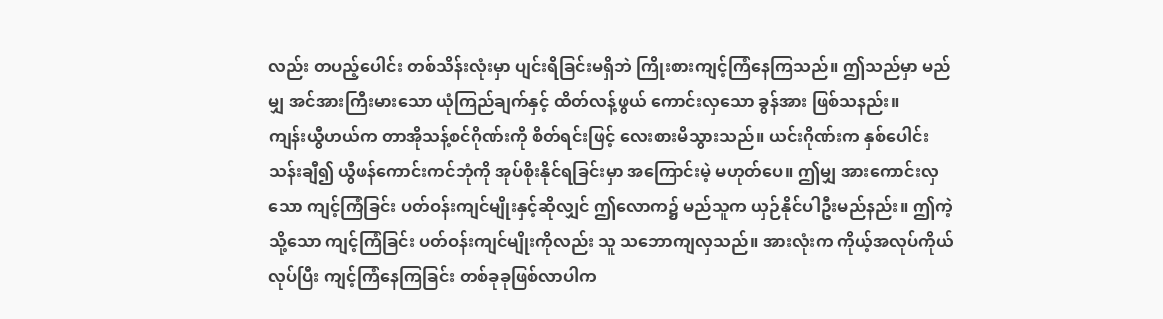လည်း တပည့်ပေါင်း တစ်သိန်းလုံးမှာ ပျင်းရိခြင်းမရှိဘဲ ကြိုးစားကျင့်ကြံနေကြသည်။ ဤသည်မှာ မည်မျှ အင်အားကြီးမားသော ယုံကြည်ချက်နှင့် ထိတ်လန့်ဖွယ် ကောင်းလှသော ခွန်အား ဖြစ်သနည်း။
ကျန်းယွီဟယ်က တာအိုသန့်စင်ဂိုဏ်းကို စိတ်ရင်းဖြင့် လေးစားမိသွားသည်။ ယင်းဂိုဏ်းက နှစ်ပေါင်းသန်းချီ၍ ယွီဖန်ကောင်းကင်ဘုံကို အုပ်စိုးနိုင်ရခြင်းမှာ အကြောင်းမဲ့ မဟုတ်ပေ။ ဤမျှ အားကောင်းလှသော ကျင့်ကြံခြင်း ပတ်ဝန်းကျင်မျိုးနှင့်ဆိုလျှင် ဤလောက၌ မည်သူက ယှဉ်နိုင်ပါဦးမည်နည်း။ ဤကဲ့သို့သော ကျင့်ကြံခြင်း ပတ်ဝန်းကျင်မျိုးကိုလည်း သူ သဘောကျလှသည်။ အားလုံးက ကိုယ့်အလုပ်ကိုယ်လုပ်ပြီး ကျင့်ကြံနေကြခြင်း တစ်ခုခုဖြစ်လာပါက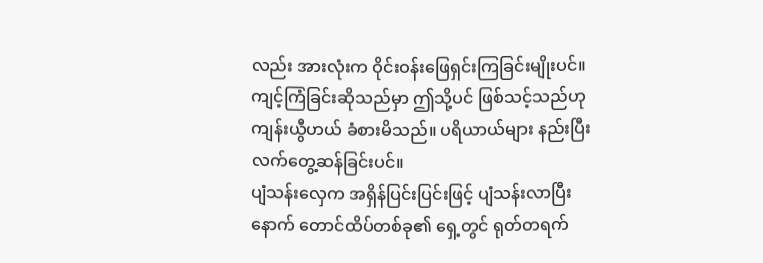လည်း အားလုံးက ဝိုင်းဝန်းဖြေရှင်းကြခြင်းမျိုးပင်။ ကျင့်ကြံခြင်းဆိုသည်မှာ ဤသို့ပင် ဖြစ်သင့်သည်ဟု ကျန်းယွီဟယ် ခံစားမိသည်။ ပရိယာယ်များ နည်းပြီး လက်တွေ့ဆန်ခြင်းပင်။
ပျံသန်းလှေက အရှိန်ပြင်းပြင်းဖြင့် ပျံသန်းလာပြီးနောက် တောင်ထိပ်တစ်ခု၏ ရှေ့တွင် ရုတ်တရက်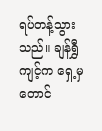ရပ်တန့်သွားသည်။ ချန်ရွှီကျင့်က ရှေ့မှ တောင်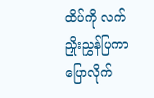ထိပ်ကို လက်ညှိုးညွှန်ပြကာ ပြောလိုက်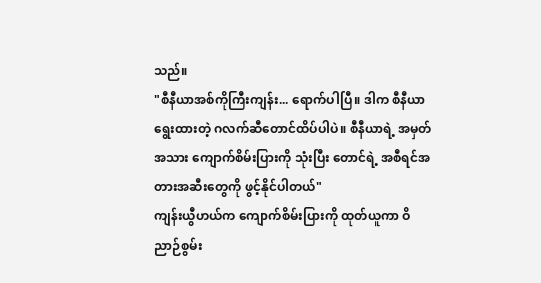သည်။
"စီနီယာအစ်ကိုကြီးကျန်း... ရောက်ပါပြီ။ ဒါက စီနီယာ ရွေးထားတဲ့ ဂလက်ဆီတောင်ထိပ်ပါပဲ။ စီနီယာရဲ့ အမှတ်အသား ကျောက်စိမ်းပြားကို သုံးပြီး တောင်ရဲ့ အစီရင်အတားအဆီးတွေကို ဖွင့်နိုင်ပါတယ်"
ကျန်းယွီဟယ်က ကျောက်စိမ်းပြားကို ထုတ်ယူကာ ဝိညာဉ်စွမ်း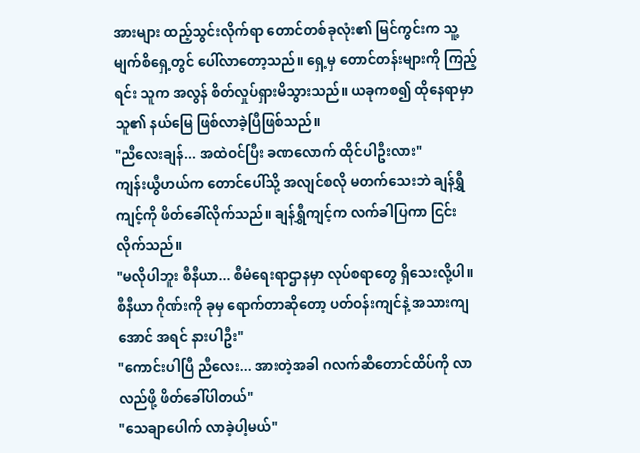အားများ ထည့်သွင်းလိုက်ရာ တောင်တစ်ခုလုံး၏ မြင်ကွင်းက သူ့မျက်စိရှေ့တွင် ပေါ်လာတော့သည်။ ရှေ့မှ တောင်တန်းများကို ကြည့်ရင်း သူက အလွန် စိတ်လှုပ်ရှားမိသွားသည်။ ယခုကစ၍ ထိုနေရာမှာ သူ၏ နယ်မြေ ဖြစ်လာခဲ့ပြီဖြစ်သည်။
"ညီလေးချန်... အထဲဝင်ပြီး ခဏလောက် ထိုင်ပါဦးလား"
ကျန်းယွီဟယ်က တောင်ပေါ်သို့ အလျင်စလို မတက်သေးဘဲ ချန်ရွှီကျင့်ကို ဖိတ်ခေါ်လိုက်သည်။ ချန်ရွှီကျင့်က လက်ခါပြကာ ငြင်းလိုက်သည်။
"မလိုပါဘူး စီနီယာ... စီမံရေးရာဌာနမှာ လုပ်စရာတွေ ရှိသေးလို့ပါ။ စီနီယာ ဂိုဏ်းကို ခုမှ ရောက်တာဆိုတော့ ပတ်ဝန်းကျင်နဲ့ အသားကျအောင် အရင် နားပါဦး"
"ကောင်းပါပြီ ညီလေး... အားတဲ့အခါ ဂလက်ဆီတောင်ထိပ်ကို လာလည်ဖို့ ဖိတ်ခေါ်ပါတယ်"
"သေချာပေါက် လာခဲ့ပါ့မယ်"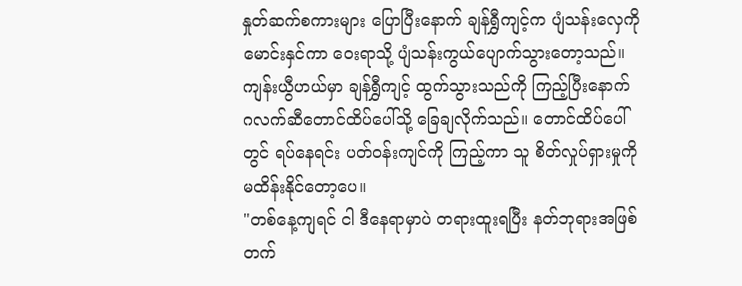နှုတ်ဆက်စကားများ ပြောပြီးနောက် ချန်ရွှီကျင့်က ပျံသန်းလှေကို မောင်းနှင်ကာ ဝေးရာသို့ ပျံသန်းကွယ်ပျောက်သွားတော့သည်။ ကျန်းယွီဟယ်မှာ ချန်ရွှီကျင့် ထွက်သွားသည်ကို ကြည့်ပြီးနောက် ဂလက်ဆီတောင်ထိပ်ပေါ်သို့ ခြေချလိုက်သည်။ တောင်ထိပ်ပေါ်တွင် ရပ်နေရင်း ပတ်ဝန်းကျင်ကို ကြည့်ကာ သူ စိတ်လှုပ်ရှားမှုကို မထိန်းနိုင်တော့ပေ။
"တစ်နေ့ကျရင် ငါ ဒီနေရာမှာပဲ တရားထူးရပြီး နတ်ဘုရားအဖြစ် တက်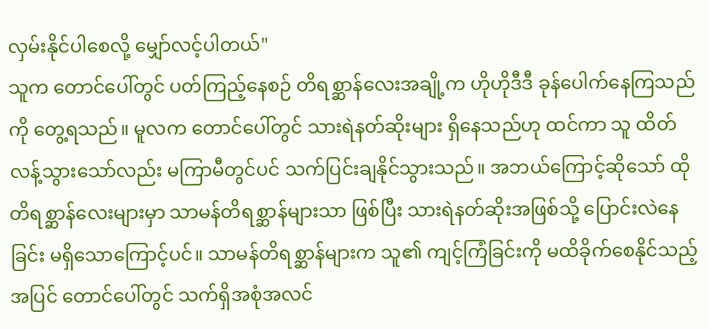လှမ်းနိုင်ပါစေလို့ မျှော်လင့်ပါတယ်"
သူက တောင်ပေါ်တွင် ပတ်ကြည့်နေစဉ် တိရစ္ဆာန်လေးအချို့က ဟိုဟိုဒီဒီ ခုန်ပေါက်နေကြသည်ကို တွေ့ရသည်။ မူလက တောင်ပေါ်တွင် သားရဲနတ်ဆိုးများ ရှိနေသည်ဟု ထင်ကာ သူ ထိတ်လန့်သွားသော်လည်း မကြာမီတွင်ပင် သက်ပြင်းချနိုင်သွားသည်။ အဘယ်ကြောင့်ဆိုသော် ထိုတိရစ္ဆာန်လေးများမှာ သာမန်တိရစ္ဆာန်များသာ ဖြစ်ပြီး သားရဲနတ်ဆိုးအဖြစ်သို့ ပြောင်းလဲနေခြင်း မရှိသောကြောင့်ပင်။ သာမန်တိရစ္ဆာန်များက သူ၏ ကျင့်ကြံခြင်းကို မထိခိုက်စေနိုင်သည့်အပြင် တောင်ပေါ်တွင် သက်ရှိအစုံအလင်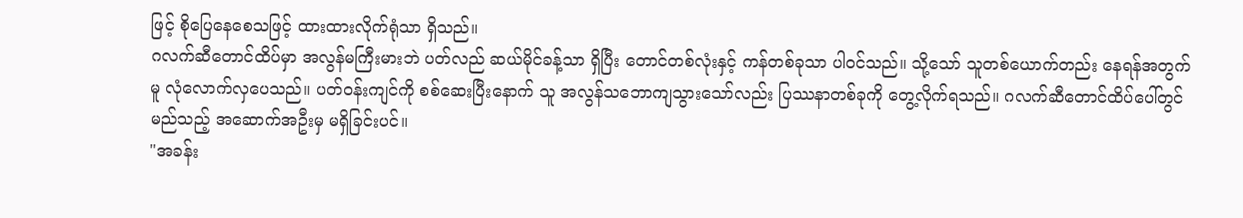ဖြင့် စိုပြေနေစေသဖြင့် ထားထားလိုက်ရုံသာ ရှိသည်။
ဂလက်ဆီတောင်ထိပ်မှာ အလွန်မကြီးမားဘဲ ပတ်လည် ဆယ်မိုင်ခန့်သာ ရှိပြီး တောင်တစ်လုံးနှင့် ကန်တစ်ခုသာ ပါဝင်သည်။ သို့သော် သူတစ်ယောက်တည်း နေရန်အတွက်မူ လုံလောက်လှပေသည်။ ပတ်ဝန်းကျင်ကို စစ်ဆေးပြီးနောက် သူ အလွန်သဘောကျသွားသော်လည်း ပြဿနာတစ်ခုကို တွေ့လိုက်ရသည်။ ဂလက်ဆီတောင်ထိပ်ပေါ်တွင် မည်သည့် အဆောက်အဦးမှ မရှိခြင်းပင်။
"အခန်း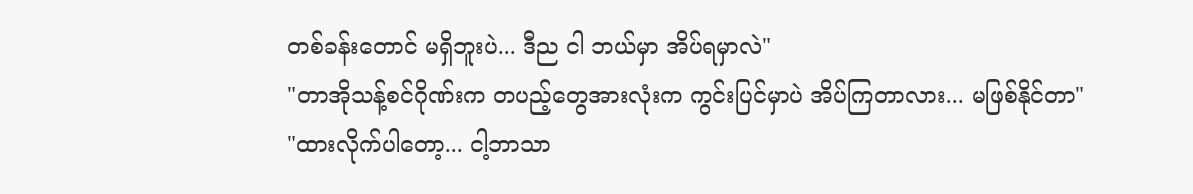တစ်ခန်းတောင် မရှိဘူးပဲ... ဒီည ငါ ဘယ်မှာ အိပ်ရမှာလဲ"
"တာအိုသန့်စင်ဂိုဏ်းက တပည့်တွေအားလုံးက ကွင်းပြင်မှာပဲ အိပ်ကြတာလား... မဖြစ်နိုင်တာ"
"ထားလိုက်ပါတော့... ငါ့ဘာသာ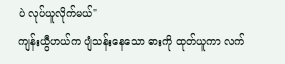ပဲ လုပ်ယူလိုက်မယ်"
ကျန်းယွီဟယ်က ပျံသန်းနေသော ဓားကို ထုတ်ယူကာ လက်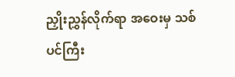ညှိုးညွှန်လိုက်ရာ အဝေးမှ သစ်ပင်ကြီး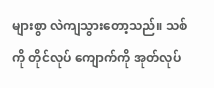များစွာ လဲကျသွားတော့သည်။ သစ်ကို တိုင်လုပ် ကျောက်ကို အုတ်လုပ်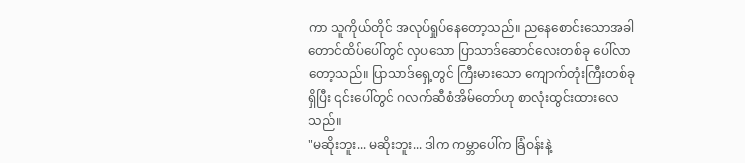ကာ သူကိုယ်တိုင် အလုပ်ရှုပ်နေတော့သည်။ ညနေစောင်းသောအခါ တောင်ထိပ်ပေါ်တွင် လှပသော ပြာသာဒ်ဆောင်လေးတစ်ခု ပေါ်လာတော့သည်။ ပြာသာဒ်ရှေ့တွင် ကြီးမားသော ကျောက်တုံးကြီးတစ်ခုရှိပြီး ၎င်းပေါ်တွင် ဂလက်ဆီစံအိမ်တော်ဟု စာလုံးထွင်းထားလေသည်။
"မဆိုးဘူး... မဆိုးဘူး... ဒါက ကမ္ဘာပေါ်က ခြံဝန်းနဲ့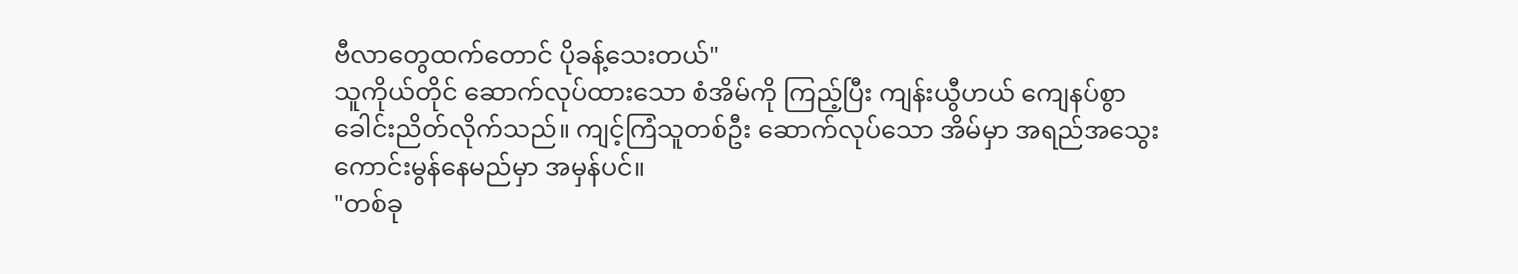ဗီလာတွေထက်တောင် ပိုခန့်သေးတယ်"
သူကိုယ်တိုင် ဆောက်လုပ်ထားသော စံအိမ်ကို ကြည့်ပြီး ကျန်းယွီဟယ် ကျေနပ်စွာ ခေါင်းညိတ်လိုက်သည်။ ကျင့်ကြံသူတစ်ဦး ဆောက်လုပ်သော အိမ်မှာ အရည်အသွေး ကောင်းမွန်နေမည်မှာ အမှန်ပင်။
"တစ်ခု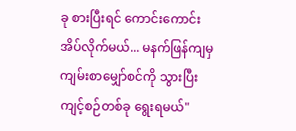ခု စားပြီးရင် ကောင်းကောင်း အိပ်လိုက်မယ်... မနက်ဖြန်ကျမှ ကျမ်းစာမျှော်စင်ကို သွားပြီး ကျင့်စဉ်တစ်ခု ရွေးရမယ်"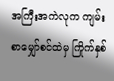အကြီးအကဲလုက ကျမ်းစာမျှော်စင်ထဲမှ ကြိုက်နှစ်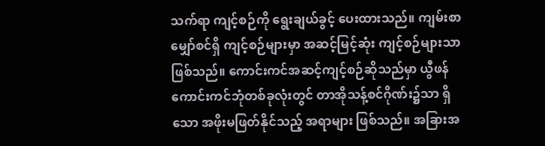သက်ရာ ကျင့်စဉ်ကို ရွေးချယ်ခွင့် ပေးထားသည်။ ကျမ်းစာမျှော်စင်ရှိ ကျင့်စဉ်များမှာ အဆင့်မြင့်ဆုံး ကျင့်စဉ်များသာ ဖြစ်သည်။ ကောင်းကင်အဆင့်ကျင့်စဉ်ဆိုသည်မှာ ယွီဖန်ကောင်းကင်ဘုံတစ်ခုလုံးတွင် တာအိုသန့်စင်ဂိုဏ်း၌သာ ရှိသော အဖိုးမဖြတ်နိုင်သည့် အရာများ ဖြစ်သည်။ အခြားအ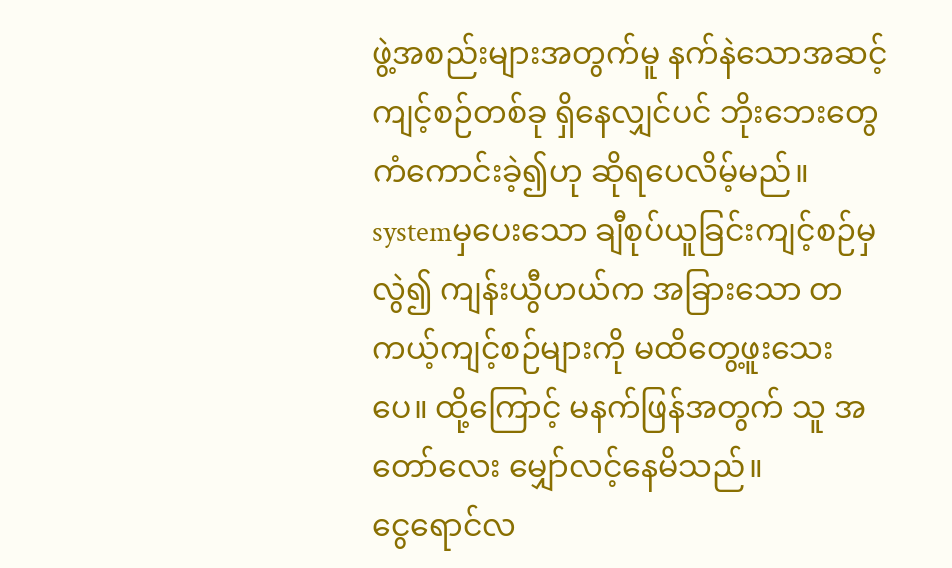ဖွဲ့အစည်းများအတွက်မူ နက်နဲသောအဆင့်ကျင့်စဉ်တစ်ခု ရှိနေလျှင်ပင် ဘိုးဘေးတွေ ကံကောင်းခဲ့၍ဟု ဆိုရပေလိမ့်မည်။
systemမှပေးသော ချီစုပ်ယူခြင်းကျင့်စဉ်မှလွဲ၍ ကျန်းယွီဟယ်က အခြားသော တကယ့်ကျင့်စဉ်များကို မထိတွေ့ဖူးသေးပေ။ ထို့ကြောင့် မနက်ဖြန်အတွက် သူ အတော်လေး မျှော်လင့်နေမိသည်။
ငွေရောင်လ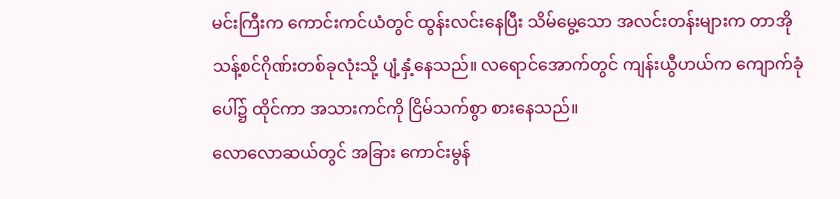မင်းကြီးက ကောင်းကင်ယံတွင် ထွန်းလင်းနေပြီး သိမ်မွေ့သော အလင်းတန်းများက တာအိုသန့်စင်ဂိုဏ်းတစ်ခုလုံးသို့ ပျံ့နှံ့နေသည်။ လရောင်အောက်တွင် ကျန်းယွီဟယ်က ကျောက်ခုံပေါ်၌ ထိုင်ကာ အသားကင်ကို ငြိမ်သက်စွာ စားနေသည်။
လောလောဆယ်တွင် အခြား ကောင်းမွန်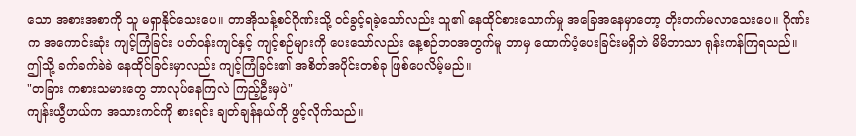သော အစားအစာကို သူ မရှာနိုင်သေးပေ။ တာအိုသန့်စင်ဂိုဏ်းသို့ ဝင်ခွင့်ရခဲ့သော်လည်း သူ၏ နေထိုင်စားသောက်မှု အခြေအနေမှာတော့ တိုးတက်မလာသေးပေ။ ဂိုဏ်းက အကောင်းဆုံး ကျင့်ကြံခြင်း ပတ်ဝန်းကျင်နှင့် ကျင့်စဉ်များကို ပေးသော်လည်း နေ့စဉ်ဘဝအတွက်မူ ဘာမှ ထောက်ပံ့ပေးခြင်းမရှိဘဲ မိမိဘာသာ ရုန်းကန်ကြရသည်။ ဤသို့ ခက်ခက်ခဲခဲ နေထိုင်ခြင်းမှာလည်း ကျင့်ကြံခြင်း၏ အစိတ်အပိုင်းတစ်ခု ဖြစ်ပေလိမ့်မည်။
"တခြား ကစားသမားတွေ ဘာလုပ်နေကြလဲ ကြည့်ဦးမှပဲ"
ကျန်းယွီဟယ်က အသားကင်ကို စားရင်း ချတ်ချန်နယ်ကို ဖွင့်လိုက်သည်။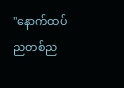"နောက်ထပ် ညတစ်ည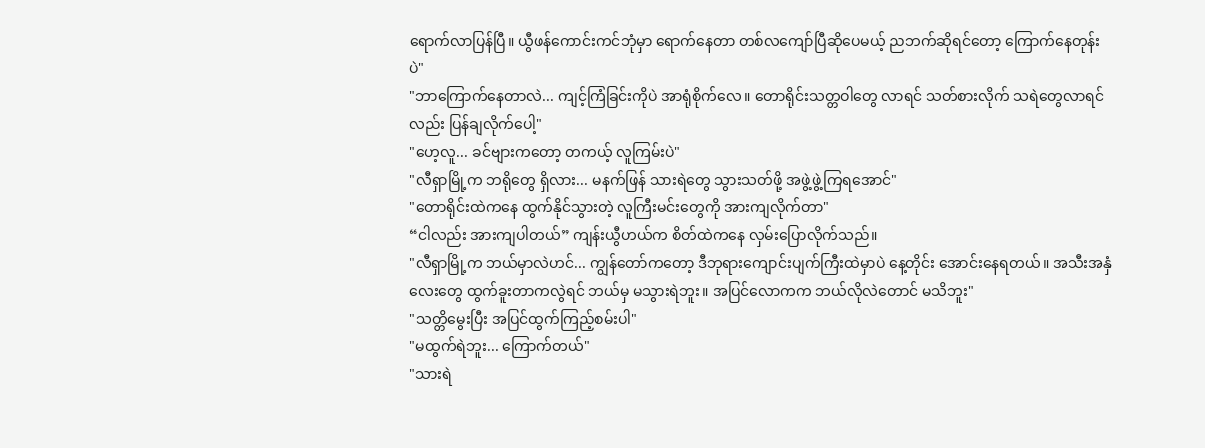ရောက်လာပြန်ပြီ။ ယွီဖန်ကောင်းကင်ဘုံမှာ ရောက်နေတာ တစ်လကျော်ပြီဆိုပေမယ့် ညဘက်ဆိုရင်တော့ ကြောက်နေတုန်းပဲ"
"ဘာကြောက်နေတာလဲ... ကျင့်ကြံခြင်းကိုပဲ အာရုံစိုက်လေ။ တောရိုင်းသတ္တဝါတွေ လာရင် သတ်စားလိုက် သရဲတွေလာရင်လည်း ပြန်ချလိုက်ပေါ့"
"ဟေ့လူ... ခင်ဗျားကတော့ တကယ့် လူကြမ်းပဲ"
"လီရှာမြို့က ဘရိုတွေ ရှိလား... မနက်ဖြန် သားရဲတွေ သွားသတ်ဖို့ အဖွဲ့ဖွဲ့ကြရအောင်"
"တောရိုင်းထဲကနေ ထွက်နိုင်သွားတဲ့ လူကြီးမင်းတွေကို အားကျလိုက်တာ"
“ငါလည်း အားကျပါတယ်” ကျန်းယွီဟယ်က စိတ်ထဲကနေ လှမ်းပြောလိုက်သည်။
"လီရှာမြို့က ဘယ်မှာလဲဟင်... ကျွန်တော်ကတော့ ဒီဘုရားကျောင်းပျက်ကြီးထဲမှာပဲ နေ့တိုင်း အောင်းနေရတယ်။ အသီးအနှံလေးတွေ ထွက်ခူးတာကလွဲရင် ဘယ်မှ မသွားရဲဘူး။ အပြင်လောကက ဘယ်လိုလဲတောင် မသိဘူး"
"သတ္တိမွေးပြီး အပြင်ထွက်ကြည့်စမ်းပါ"
"မထွက်ရဲဘူး... ကြောက်တယ်"
"သားရဲ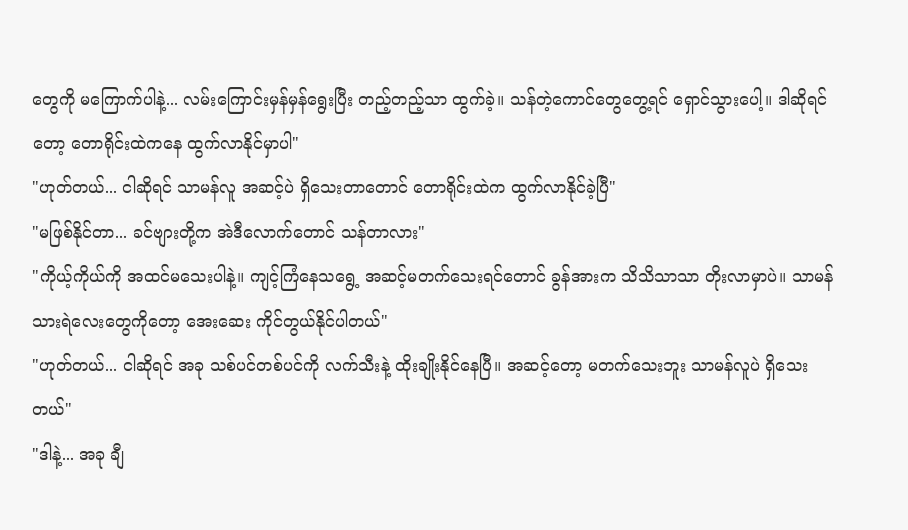တွေကို မကြောက်ပါနဲ့... လမ်းကြောင်းမှန်မှန်ရွေးပြီး တည့်တည့်သာ ထွက်ခဲ့။ သန်တဲ့ကောင်တွေတွေ့ရင် ရှောင်သွားပေါ့။ ဒါဆိုရင်တော့ တောရိုင်းထဲကနေ ထွက်လာနိုင်မှာပါ"
"ဟုတ်တယ်... ငါဆိုရင် သာမန်လူ အဆင့်ပဲ ရှိသေးတာတောင် တောရိုင်းထဲက ထွက်လာနိုင်ခဲ့ပြီ"
"မဖြစ်နိုင်တာ... ခင်ဗျားတို့က အဲဒီလောက်တောင် သန်တာလား"
"ကိုယ့်ကိုယ်ကို အထင်မသေးပါနဲ့။ ကျင့်ကြံနေသရွေ့ အဆင့်မတက်သေးရင်တောင် ခွန်အားက သိသိသာသာ တိုးလာမှာပဲ။ သာမန် သားရဲလေးတွေကိုတော့ အေးဆေး ကိုင်တွယ်နိုင်ပါတယ်"
"ဟုတ်တယ်... ငါဆိုရင် အခု သစ်ပင်တစ်ပင်ကို လက်သီးနဲ့ ထိုးချိုးနိုင်နေပြီ။ အဆင့်တော့ မတက်သေးဘူး သာမန်လူပဲ ရှိသေးတယ်"
"ဒါနဲ့... အခု ချီ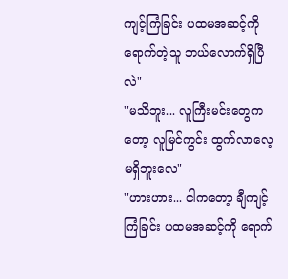ကျင့်ကြံခြင်း ပထမအဆင့်ကို ရောက်တဲ့သူ ဘယ်လောက်ရှိပြီလဲ"
"မသိဘူး... လူကြီးမင်းတွေကတော့ လူမြင်ကွင်း ထွက်လာလေ့ မရှိဘူးလေ"
"ဟားဟား... ငါကတော့ ချီကျင့်ကြံခြင်း ပထမအဆင့်ကို ရောက်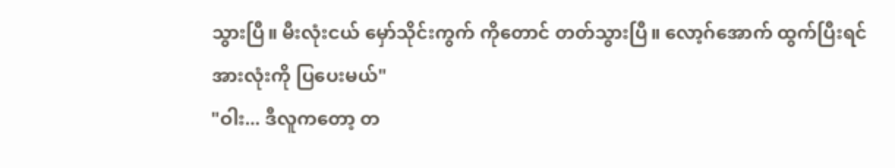သွားပြီ။ မီးလုံးငယ် မှော်သိုင်းကွက် ကိုတောင် တတ်သွားပြီ။ လော့ဂ်အောက် ထွက်ပြီးရင် အားလုံးကို ပြပေးမယ်"
"ဝါး... ဒီလူကတော့ တ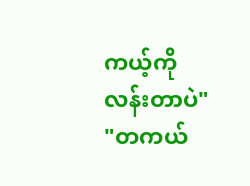ကယ့်ကို လန်းတာပဲ"
"တကယ်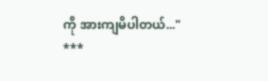ကို အားကျမိပါတယ်..."
***